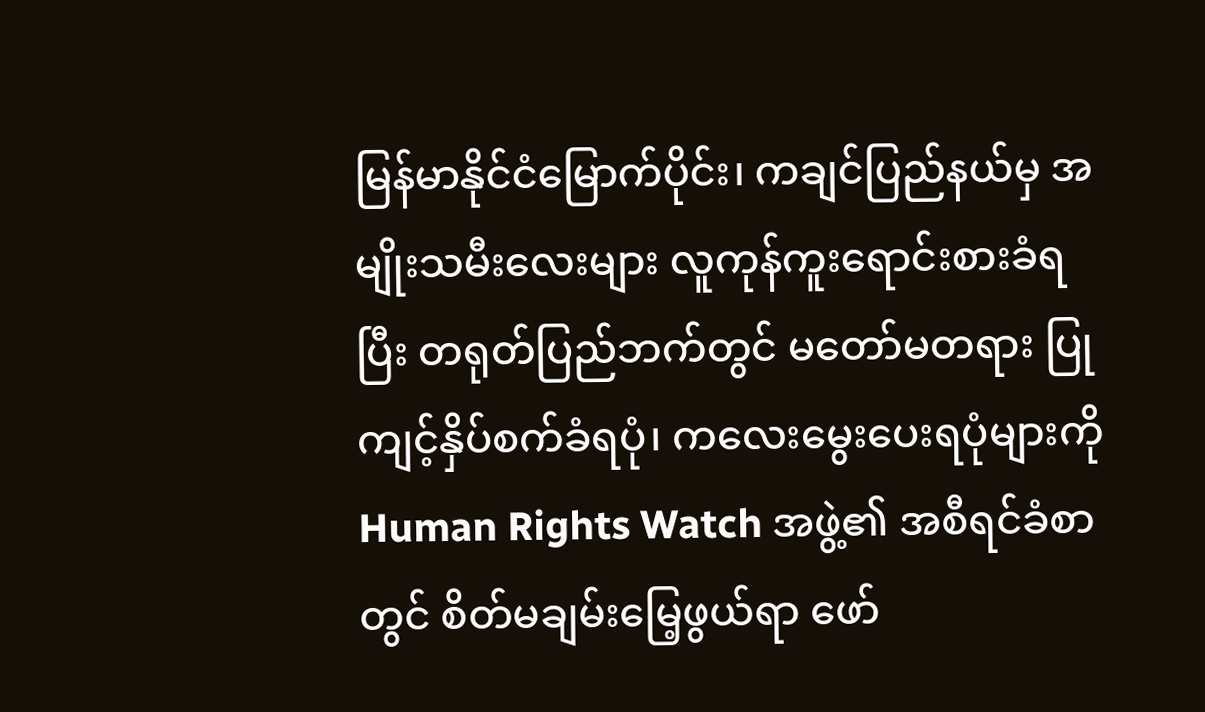မြန်မာနိုင်ငံမြောက်ပိုင်း၊ ကချင်ပြည်နယ်မှ အမျိုးသမီးလေးများ လူကုန်ကူးရောင်းစားခံရပြီး တရုတ်ပြည်ဘက်တွင် မတော်မတရား ပြုကျင့်နှိပ်စက်ခံရပုံ၊ ကလေးမွေးပေးရပုံများကို Human Rights Watch အဖွဲ့၏ အစီရင်ခံစာတွင် စိတ်မချမ်းမြေ့ဖွယ်ရာ ဖော်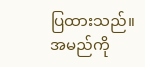ပြထားသည်။
အမည်ကို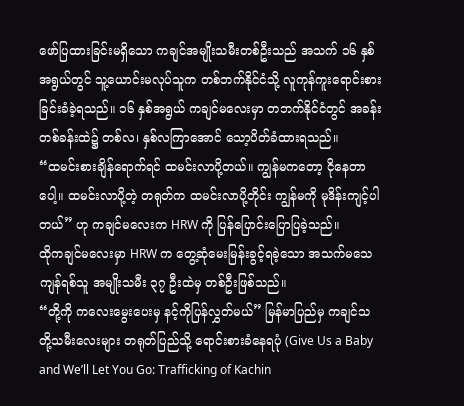ဖော်ပြထားခြင်းမရှိသော ကချင်အမျိုးသမီးတစ်ဦးသည် အသက် ၁၆ နှစ်အရွယ်တွင် သူ့ယောင်းမလုပ်သူက တစ်ဘက်နိုင်ငံသို့ လူကုန်ကူးရောင်းစားခြင်းခံခဲ့ရသည်။ ၁၆ နှစ်အရွယ် ကချင်မလေးမှာ တဘက်နိုင်ငံတွင် အခန်းတစ်ခန်းထဲ၌ တစ်လ၊ နှစ်လကြာအောင် သော့ပိတ်ခံထားရသည်။
“ထမင်းစားချိန်ရောက်ရင် ထမင်းလာပို့တယ်။ ကျွန်မကတော့ ငိုနေတာပေါ့။ ထမင်းလာပို့တဲ့ တရုတ်က ထမင်းလာပို့တိုင်း ကျွန်မကို မုဒိန်းကျင့်ပါတယ်” ဟု ကချင်မလေးက HRW ကို ပြန်ပြောင်းပြောပြခဲ့သည်။
ထိုကချင်မလေးမှာ HRW က တွေ့ဆုံမေးမြန်းခွင့်ရခဲ့သော အသက်မသေ ကျန်ရစ်သူ အမျိုးသမီး ၃၇ ဦးထဲမှ တစ်ဦးဖြစ်သည်။
“တို့ကို ကလေးမွေးပေးမှ နင့်ကိုပြန်လွှတ်မယ်” မြန်မာပြည်မှ ကချင်သတို့သမီးလေးများ တရုတ်ပြည်သို့ ရောင်းစားခံနေရပုံ (Give Us a Baby and We’ll Let You Go: Trafficking of Kachin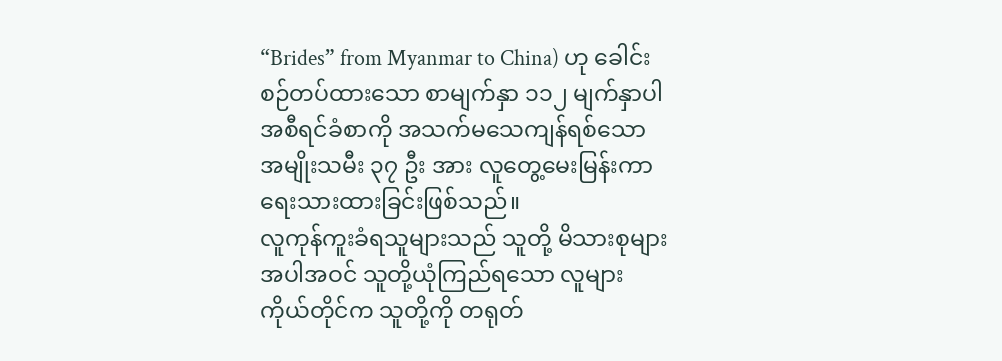“Brides” from Myanmar to China) ဟု ခေါင်းစဉ်တပ်ထားသော စာမျက်နှာ ၁၁၂ မျက်နှာပါ အစီရင်ခံစာကို အသက်မသေကျန်ရစ်သော အမျိုးသမီး ၃၇ ဦး အား လူတွေ့မေးမြန်းကာ ရေးသားထားခြင်းဖြစ်သည်။
လူကုန်ကူးခံရသူများသည် သူတို့ မိသားစုများအပါအဝင် သူတို့ယုံကြည်ရသော လူများကိုယ်တိုင်က သူတို့ကို တရုတ်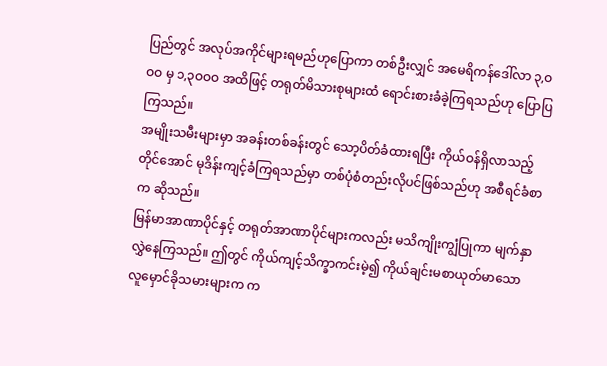ပြည်တွင် အလုပ်အကိုင်များရမည်ဟုပြောကာ တစ်ဦးလျှင် အမေရိကန်ဒေါ်လာ ၃,ဝဝဝ မှ ၁,၃ဝဝဝ အထိဖြင့် တရုတ်မိသားစုများထံ ရောင်းစားခံခဲ့ကြရသည်ဟု ပြောပြကြသည်။
အမျိုးသမီးများမှာ အခန်းတစ်ခန်းတွင် သော့ပိတ်ခံထားရပြီး ကိုယ်ဝန်ရှိလာသည့်တိုင်အောင် မုဒိန်းကျင့်ခံကြရသည်မှာ တစ်ပုံစံတည်းလိုပင်ဖြစ်သည်ဟု အစီရင်ခံစာက ဆိုသည်။
မြန်မာအာဏာပိုင်နှင့် တရုတ်အာဏာပိုင်များကလည်း မသိကျိုးကျွံပြုကာ မျက်နှာလွှဲနေကြသည်။ ဤတွင် ကိုယ်ကျင့်သိက္ခာကင်းမဲ့၍ ကိုယ်ချင်းမစာယုတ်မာသော လူမှောင်ခိုသမားများက က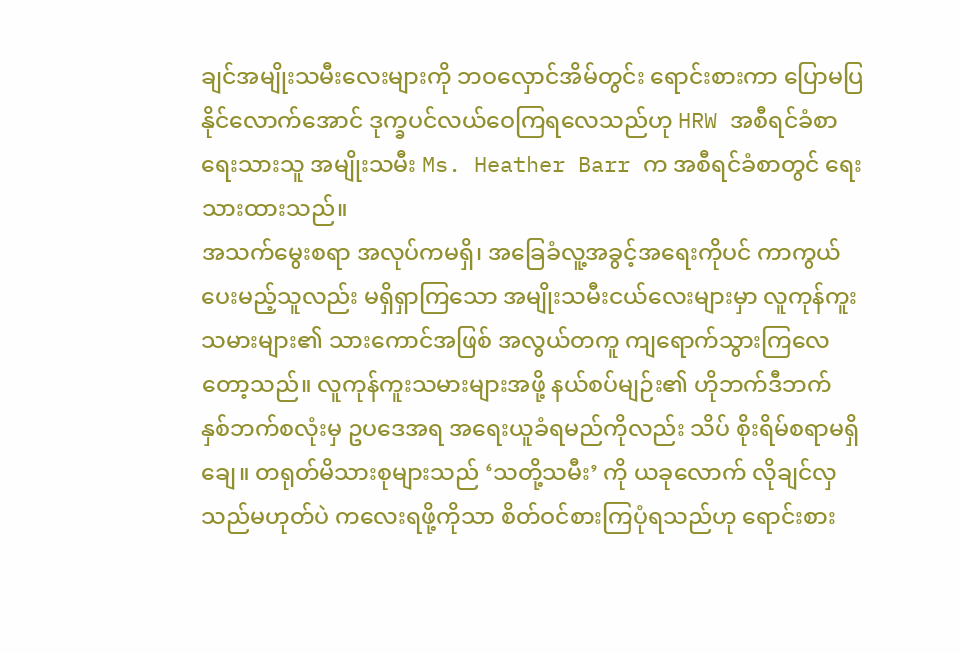ချင်အမျိုးသမီးလေးများကို ဘဝလှောင်အိမ်တွင်း ရောင်းစားကာ ပြောမပြနိုင်လောက်အောင် ဒုက္ခပင်လယ်ဝေကြရလေသည်ဟု HRW အစီရင်ခံစာ ရေးသားသူ အမျိုးသမီး Ms. Heather Barr က အစီရင်ခံစာတွင် ရေးသားထားသည်။
အသက်မွေးစရာ အလုပ်ကမရှိ၊ အခြေခံလူ့အခွင့်အရေးကိုပင် ကာကွယ်ပေးမည့်သူလည်း မရှိရှာကြသော အမျိုးသမီးငယ်လေးများမှာ လူကုန်ကူးသမားများ၏ သားကောင်အဖြစ် အလွယ်တကူ ကျရောက်သွားကြလေတော့သည်။ လူကုန်ကူးသမားများအဖို့ နယ်စပ်မျဉ်း၏ ဟိုဘက်ဒီဘက် နှစ်ဘက်စလုံးမှ ဥပဒေအရ အရေးယူခံရမည်ကိုလည်း သိပ် စိုးရိမ်စရာမရှိချေ။ တရုတ်မိသားစုများသည် ‘သတို့သမီး’ ကို ယခုလောက် လိုချင်လှသည်မဟုတ်ပဲ ကလေးရဖို့ကိုသာ စိတ်ဝင်စားကြပုံရသည်ဟု ရောင်းစား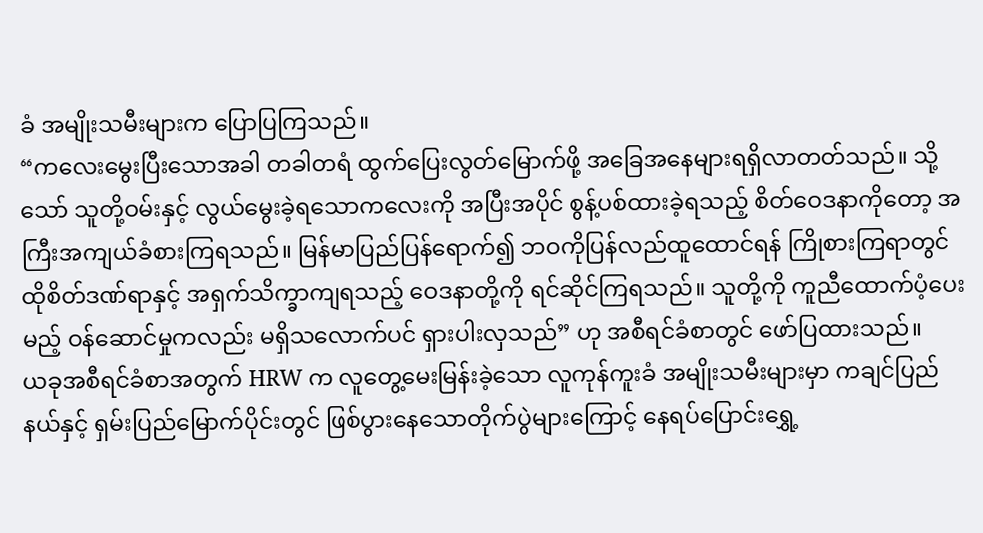ခံ အမျိုးသမီးများက ပြောပြကြသည်။
“ကလေးမွေးပြီးသောအခါ တခါတရံ ထွက်ပြေးလွတ်မြောက်ဖို့ အခြေအနေများရရှိလာတတ်သည်။ သို့သော် သူတို့ဝမ်းနှင့် လွယ်မွေးခဲ့ရသောကလေးကို အပြီးအပိုင် စွန့်ပစ်ထားခဲ့ရသည့် စိတ်ဝေဒနာကိုတော့ အကြီးအကျယ်ခံစားကြရသည်။ မြန်မာပြည်ပြန်ရောက်၍ ဘဝကိုပြန်လည်ထူထောင်ရန် ကြိုစားကြရာတွင် ထိုစိတ်ဒဏ်ရာနှင့် အရှက်သိက္ခာကျရသည့် ဝေဒနာတို့ကို ရင်ဆိုင်ကြရသည်။ သူတို့ကို ကူညီထောက်ပံ့ပေးမည့် ဝန်ဆောင်မှုကလည်း မရှိသလောက်ပင် ရှားပါးလှသည်” ဟု အစီရင်ခံစာတွင် ဖော်ပြထားသည်။
ယခုအစီရင်ခံစာအတွက် HRW က လူတွေ့မေးမြန်းခဲ့သော လူကုန်ကူးခံ အမျိုးသမီးများမှာ ကချင်ပြည်နယ်နှင့် ရှမ်းပြည်မြောက်ပိုင်းတွင် ဖြစ်ပွားနေသောတိုက်ပွဲများကြောင့် နေရပ်ပြောင်းရွှေ့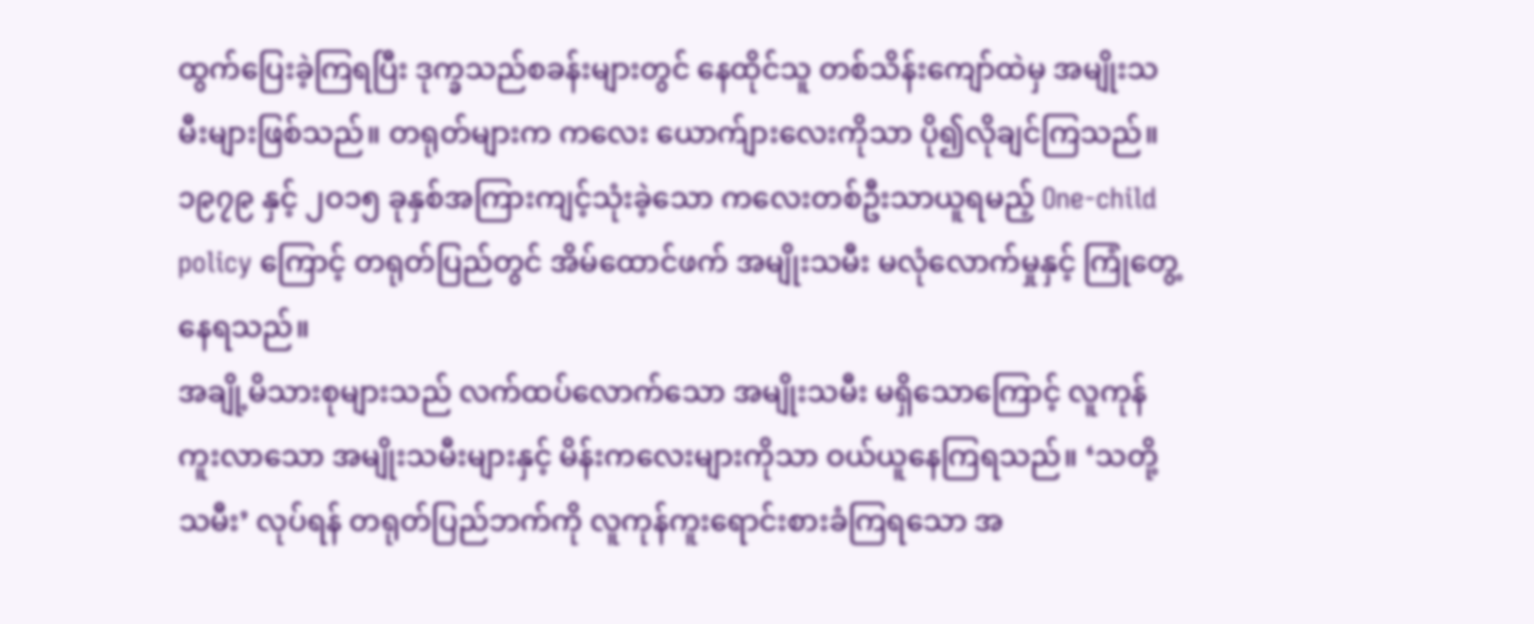ထွက်ပြေးခဲ့ကြရပြီး ဒုက္ခသည်စခန်းများတွင် နေထိုင်သူ တစ်သိန်းကျော်ထဲမှ အမျိုးသမီးများဖြစ်သည်။ တရုတ်များက ကလေး ယောက်ျားလေးကိုသာ ပို၍လိုချင်ကြသည်။ ၁၉၇၉ နှင့် ၂ဝ၁၅ ခုနှစ်အကြားကျင့်သုံးခဲ့သော ကလေးတစ်ဦးသာယူရမည့် One-child policy ကြောင့် တရုတ်ပြည်တွင် အိမ်ထောင်ဖက် အမျိုးသမီး မလုံလောက်မှုနှင့် ကြုံတွေ့နေရသည်။
အချို့မိသားစုများသည် လက်ထပ်လောက်သော အမျိုးသမီး မရှိသောကြောင့် လူကုန်ကူးလာသော အမျိုးသမီးများနှင့် မိန်းကလေးများကိုသာ ဝယ်ယူနေကြရသည်။ ‘သတို့သမီး’ လုပ်ရန် တရုတ်ပြည်ဘက်ကို လူကုန်ကူးရောင်းစားခံကြရသော အ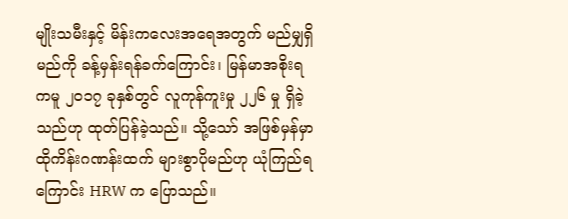မျိုးသမီးနှင့် မိန်းကလေးအရေအတွက် မည်မျှရှိမည်ကို ခန့်မှန်းရန်ခက်ကြောင်း၊ မြန်မာအစိုးရကမူ ၂ဝ၁၇ ခုနှစ်တွင် လူကုန်ကူးမှု ၂၂၆ မှု ရှိခဲ့သည်ဟု ထုတ်ပြန်ခဲ့သည်။ သို့သော် အဖြစ်မှန်မှာ ထိုကိန်းဂဏန်းထက် များစွာပိုမည်ဟု ယုံကြည်ရကြောင်း HRW က ပြောသည်။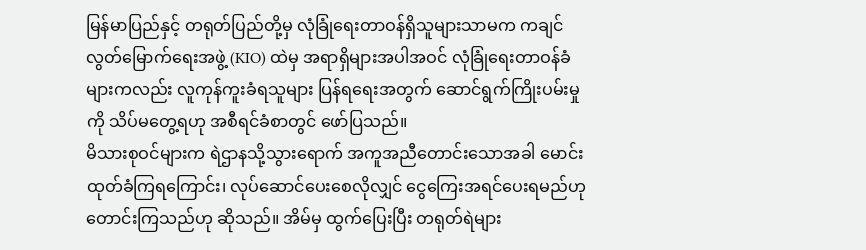မြန်မာပြည်နှင့် တရုတ်ပြည်တို့မှ လုံခြုံရေးတာဝန်ရှိသူများသာမက ကချင်လွတ်မြောက်ရေးအဖွဲ့ (KIO) ထဲမှ အရာရှိများအပါအဝင် လုံခြုံရေးတာဝန်ခံများကလည်း လူကုန်ကူးခံရသူများ ပြန်ရရေးအတွက် ဆောင်ရွက်ကြိုးပမ်းမှုကို သိပ်မတွေ့ရဟု အစီရင်ခံစာတွင် ဖော်ပြသည်။
မိသားစုဝင်များက ရဲဌာနသို့သွားရောက် အကူအညီတောင်းသောအခါ မောင်းထုတ်ခံကြရကြောင်း၊ လုပ်ဆောင်ပေးစေလိုလျှင် ငွေကြေးအရင်ပေးရမည်ဟု တောင်းကြသည်ဟု ဆိုသည်။ အိမ်မှ ထွက်ပြေးပြီး တရုတ်ရဲများ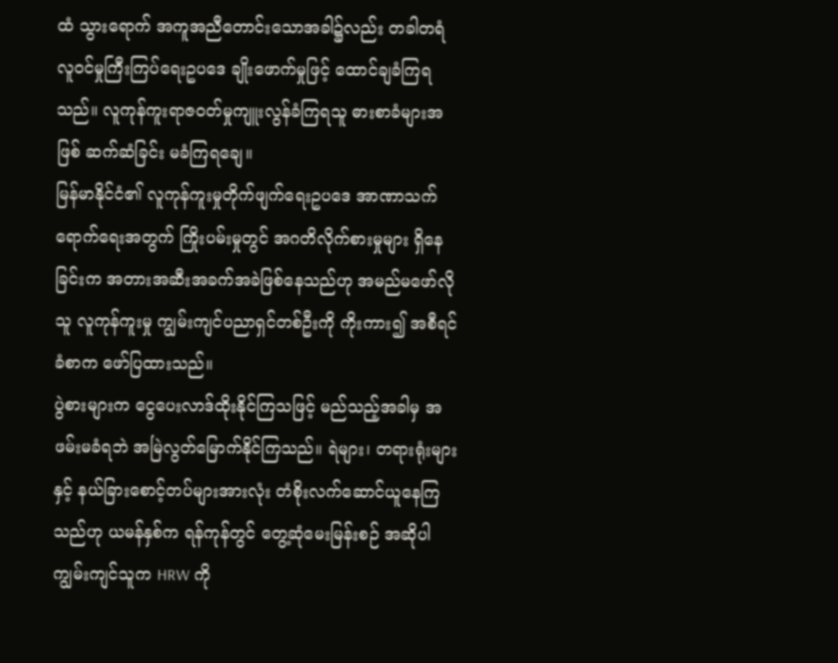ထံ သွားရောက် အကူအညီတောင်းသောအခါ၌လည်း တခါတရံ လူဝင်မှုကြီးကြပ်ရေးဥပဒေ ချိုးဖောက်မှုဖြင့် ထောင်ချခံကြရသည်။ လူကုန်ကူးရာဇဝတ်မှုကျူးလွန်ခံကြရသူ ဓားစာခံများအဖြစ် ဆက်ဆံခြင်း မခံကြရချေ။
မြန်မာနိုင်ငံ၏ လူကုန်ကူးမှုတိုက်ဖျက်ရေးဥပဒေ အာဏာသက်ရောက်ရေးအတွက် ကြိုးပမ်းမှုတွင် အဂတိလိုက်စားမှုများ ရှိနေခြင်းက အတားအဆီးအခက်အခဲဖြစ်နေသည်ဟု အမည်မဖော်လိုသူ လူကုန်ကူးမှု ကျွမ်းကျင်ပညာရှင်တစ်ဦးကို ကိုးကား၍ အစီရင်ခံစာက ဖော်ပြထားသည်။
ပွဲစားများက ငွေပေးလာဒ်ထိုးနိုင်ကြသဖြင့် မည်သည့်အခါမှ အဖမ်းမခံရဘဲ အမြဲလွတ်မြောက်နိုင်ကြသည်။ ရဲများ၊ တရားရုံးများနှင့် နယ်ခြားစောင့်တပ်များအားလုံး တံစိုးလက်ဆောင်ယူနေကြသည်ဟု ယမန်နှစ်က ရန်ကုန်တွင် တွေ့ဆုံမေးမြန်းစဉ် အဆိုပါကျွမ်းကျင်သူက HRW ကို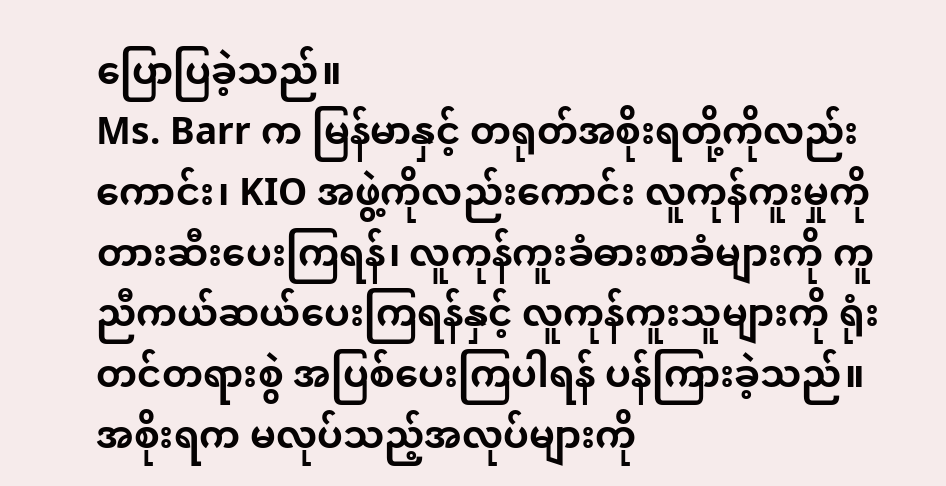ပြောပြခဲ့သည်။
Ms. Barr က မြန်မာနှင့် တရုတ်အစိုးရတို့ကိုလည်းကောင်း၊ KIO အဖွဲ့ကိုလည်းကောင်း လူကုန်ကူးမှုကို တားဆီးပေးကြရန်၊ လူကုန်ကူးခံဓားစာခံများကို ကူညီကယ်ဆယ်ပေးကြရန်နှင့် လူကုန်ကူးသူများကို ရုံးတင်တရားစွဲ အပြစ်ပေးကြပါရန် ပန်ကြားခဲ့သည်။ အစိုးရက မလုပ်သည့်အလုပ်များကို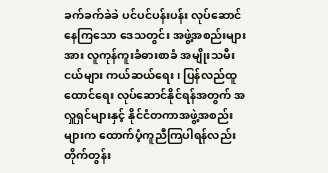ခက်ခက်ခဲခဲ ပင်ပင်ပန်းပန်း လုပ်ဆောင်နေကြသော ဒေသတွင်း အဖွဲ့အစည်းများအား လူကုန်ကူးခံဓားစာခံ အမျိုးသမီးငယ်များ ကယ်ဆယ်ရေး၊ ပြန်လည်ထူထောင်ရေး လုပ်ဆောင်နိုင်ရန်အတွက် အလှူရှင်များနှင့် နိုင်ငံတကာအဖွဲ့အစည်းများက ထောက်ပံ့ကူညီကြပါရန်လည်း တိုက်တွန်း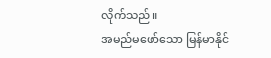လိုက်သည်။
အမည်မဖော်သော မြန်မာနိုင်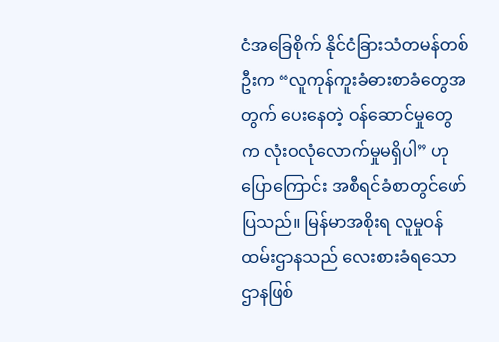ငံအခြေစိုက် နိုင်ငံခြားသံတမန်တစ်ဦးက “လူကုန်ကူးခံဓားစာခံတွေအတွက် ပေးနေတဲ့ ဝန်ဆောင်မှုတွေက လုံးဝလုံလောက်မှုမရှိပါ” ဟု ပြောကြောင်း အစီရင်ခံစာတွင်ဖော်ပြသည်။ မြန်မာအစိုးရ လူမှုဝန်ထမ်းဌာနသည် လေးစားခံရသောဌာနဖြစ်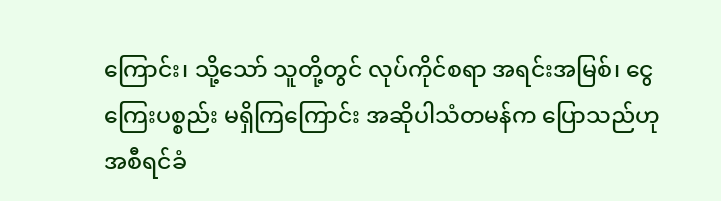ကြောင်း၊ သို့သော် သူတို့တွင် လုပ်ကိုင်စရာ အရင်းအမြစ်၊ ငွေကြေးပစ္စည်း မရှိကြကြောင်း အဆိုပါသံတမန်က ပြောသည်ဟု အစီရင်ခံ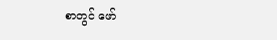စာတွင် ဖော်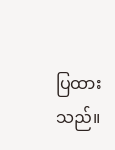ပြထားသည်။